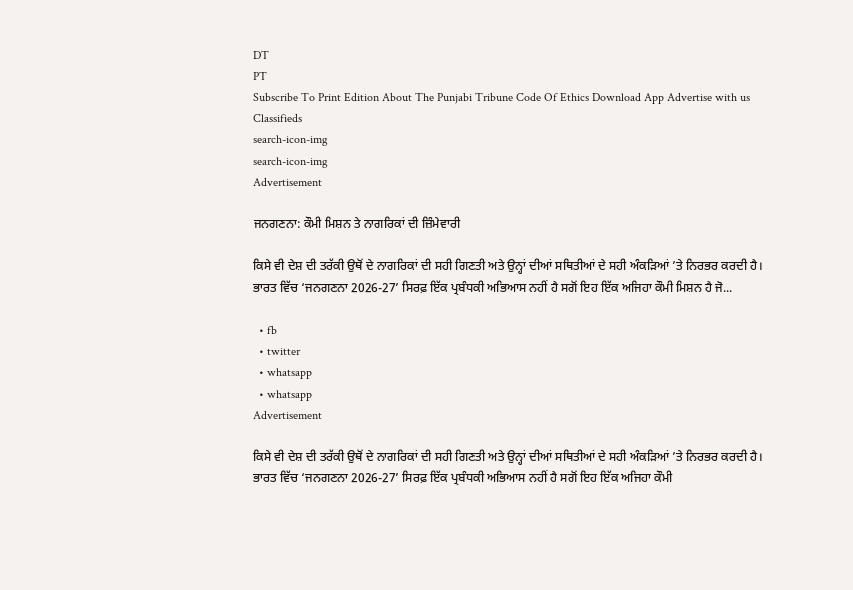DT
PT
Subscribe To Print Edition About The Punjabi Tribune Code Of Ethics Download App Advertise with us Classifieds
search-icon-img
search-icon-img
Advertisement

ਜਨਗਣਨਾ: ਕੌਮੀ ਮਿਸ਼ਨ ਤੇ ਨਾਗਰਿਕਾਂ ਦੀ ਜ਼ਿੰਮੇਵਾਰੀ

ਕਿਸੇ ਵੀ ਦੇਸ਼ ਦੀ ਤਰੱਕੀ ਉਥੋਂ ਦੇ ਨਾਗਰਿਕਾਂ ਦੀ ਸਹੀ ਗਿਣਤੀ ਅਤੇ ਉਨ੍ਹਾਂ ਦੀਆਂ ਸਥਿਤੀਆਂ ਦੇ ਸਹੀ ਅੰਕੜਿਆਂ ’ਤੇ ਨਿਰਭਰ ਕਰਦੀ ਹੈ। ਭਾਰਤ ਵਿੱਚ ‘ਜਨਗਣਨਾ 2026-27’ ਸਿਰਫ਼ ਇੱਕ ਪ੍ਰਬੰਧਕੀ ਅਭਿਆਸ ਨਹੀਂ ਹੈ ਸਗੋਂ ਇਹ ਇੱਕ ਅਜਿਹਾ ਕੌਮੀ ਮਿਸ਼ਨ ਹੈ ਜੋ...

  • fb
  • twitter
  • whatsapp
  • whatsapp
Advertisement

ਕਿਸੇ ਵੀ ਦੇਸ਼ ਦੀ ਤਰੱਕੀ ਉਥੋਂ ਦੇ ਨਾਗਰਿਕਾਂ ਦੀ ਸਹੀ ਗਿਣਤੀ ਅਤੇ ਉਨ੍ਹਾਂ ਦੀਆਂ ਸਥਿਤੀਆਂ ਦੇ ਸਹੀ ਅੰਕੜਿਆਂ ’ਤੇ ਨਿਰਭਰ ਕਰਦੀ ਹੈ। ਭਾਰਤ ਵਿੱਚ ‘ਜਨਗਣਨਾ 2026-27’ ਸਿਰਫ਼ ਇੱਕ ਪ੍ਰਬੰਧਕੀ ਅਭਿਆਸ ਨਹੀਂ ਹੈ ਸਗੋਂ ਇਹ ਇੱਕ ਅਜਿਹਾ ਕੌਮੀ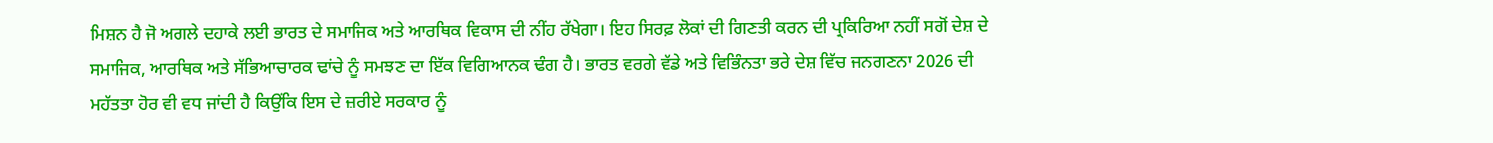ਮਿਸ਼ਨ ਹੈ ਜੋ ਅਗਲੇ ਦਹਾਕੇ ਲਈ ਭਾਰਤ ਦੇ ਸਮਾਜਿਕ ਅਤੇ ਆਰਥਿਕ ਵਿਕਾਸ ਦੀ ਨੀਂਹ ਰੱਖੇਗਾ। ਇਹ ਸਿਰਫ਼ ਲੋਕਾਂ ਦੀ ਗਿਣਤੀ ਕਰਨ ਦੀ ਪ੍ਰਕਿਰਿਆ ਨਹੀਂ ਸਗੋਂ ਦੇਸ਼ ਦੇ ਸਮਾਜਿਕ, ਆਰਥਿਕ ਅਤੇ ਸੱਭਿਆਚਾਰਕ ਢਾਂਚੇ ਨੂੰ ਸਮਝਣ ਦਾ ਇੱਕ ਵਿਗਿਆਨਕ ਢੰਗ ਹੈ। ਭਾਰਤ ਵਰਗੇ ਵੱਡੇ ਅਤੇ ਵਿਭਿੰਨਤਾ ਭਰੇ ਦੇਸ਼ ਵਿੱਚ ਜਨਗਣਨਾ 2026 ਦੀ ਮਹੱਤਤਾ ਹੋਰ ਵੀ ਵਧ ਜਾਂਦੀ ਹੈ ਕਿਉਂਕਿ ਇਸ ਦੇ ਜ਼ਰੀਏ ਸਰਕਾਰ ਨੂੰ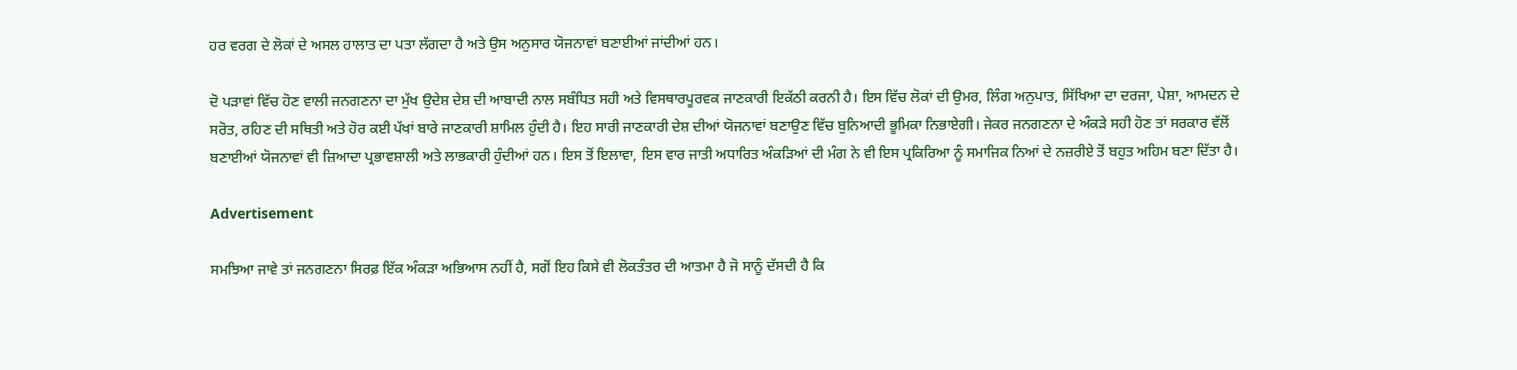ਹਰ ਵਰਗ ਦੇ ਲੋਕਾਂ ਦੇ ਅਸਲ ਹਾਲਾਤ ਦਾ ਪਤਾ ਲੱਗਦਾ ਹੈ ਅਤੇ ਉਸ ਅਨੁਸਾਰ ਯੋਜਨਾਵਾਂ ਬਣਾਈਆਂ ਜਾਂਦੀਆਂ ਹਨ।

ਦੋ ਪੜਾਵਾਂ ਵਿੱਚ ਹੋਣ ਵਾਲੀ ਜਨਗਣਨਾ ਦਾ ਮੁੱਖ ਉਦੇਸ਼ ਦੇਸ਼ ਦੀ ਆਬਾਦੀ ਨਾਲ ਸਬੰਧਿਤ ਸਹੀ ਅਤੇ ਵਿਸਥਾਰਪੂਰਵਕ ਜਾਣਕਾਰੀ ਇਕੱਠੀ ਕਰਨੀ ਹੈ। ਇਸ ਵਿੱਚ ਲੋਕਾਂ ਦੀ ਉਮਰ, ਲਿੰਗ ਅਨੁਪਾਤ, ਸਿੱਖਿਆ ਦਾ ਦਰਜਾ, ਪੇਸ਼ਾ, ਆਮਦਨ ਦੇ ਸਰੋਤ, ਰਹਿਣ ਦੀ ਸਥਿਤੀ ਅਤੇ ਹੋਰ ਕਈ ਪੱਖਾਂ ਬਾਰੇ ਜਾਣਕਾਰੀ ਸ਼ਾਮਿਲ ਹੁੰਦੀ ਹੈ। ਇਹ ਸਾਰੀ ਜਾਣਕਾਰੀ ਦੇਸ਼ ਦੀਆਂ ਯੋਜਨਾਵਾਂ ਬਣਾਉਣ ਵਿੱਚ ਬੁਨਿਆਦੀ ਭੂਮਿਕਾ ਨਿਭਾਏਗੀ। ਜੇਕਰ ਜਨਗਣਨਾ ਦੇ ਅੰਕੜੇ ਸਹੀ ਹੋਣ ਤਾਂ ਸਰਕਾਰ ਵੱਲੋਂ ਬਣਾਈਆਂ ਯੋਜਨਾਵਾਂ ਵੀ ਜ਼ਿਆਦਾ ਪ੍ਰਭਾਵਸ਼ਾਲੀ ਅਤੇ ਲਾਭਕਾਰੀ ਹੁੰਦੀਆਂ ਹਨ। ਇਸ ਤੋਂ ਇਲਾਵਾ, ਇਸ ਵਾਰ ਜਾਤੀ ਅਧਾਰਿਤ ਅੰਕੜਿਆਂ ਦੀ ਮੰਗ ਨੇ ਵੀ ਇਸ ਪ੍ਰਕਿਰਿਆ ਨੂੰ ਸਮਾਜਿਕ ਨਿਆਂ ਦੇ ਨਜ਼ਰੀਏ ਤੋਂ ਬਹੁਤ ਅਹਿਮ ਬਣਾ ਦਿੱਤਾ ਹੈ।

Advertisement

ਸਮਝਿਆ ਜਾਵੇ ਤਾਂ ਜਨਗਣਨਾ ਸਿਰਫ਼ ਇੱਕ ਅੰਕੜਾ ਅਭਿਆਸ ਨਹੀਂ ਹੈ, ਸਗੋਂ ਇਹ ਕਿਸੇ ਵੀ ਲੋਕਤੰਤਰ ਦੀ ਆਤਮਾ ਹੈ ਜੋ ਸਾਨੂੰ ਦੱਸਦੀ ਹੈ ਕਿ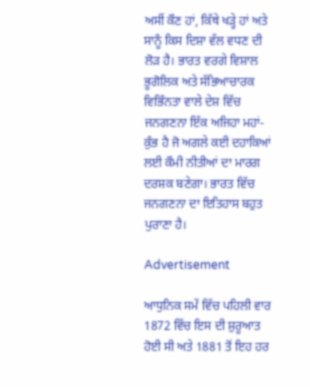ਅਸੀਂ ਕੌਣ ਹਾਂ, ਕਿੱਥੇ ਖੜ੍ਹੇ ਹਾਂ ਅਤੇ ਸਾਨੂੰ ਕਿਸ ਦਿਸ਼ਾ ਵੱਲ ਵਧਣ ਦੀ ਲੋੜ ਹੈ। ਭਾਰਤ ਵਰਗੇ ਵਿਸ਼ਾਲ ਭੂਗੋਲਿਕ ਅਤੇ ਸੱਭਿਆਚਾਰਕ ਵਿਭਿੰਨਤਾ ਵਾਲੇ ਦੇਸ਼ ਵਿੱਚ ਜਨਗਣਨਾ ਇੱਕ ਅਜਿਹਾ ਮਹਾਂ-ਕੁੰਭ ਹੈ ਜੋ ਅਗਲੇ ਕਈ ਦਹਾਕਿਆਂ ਲਈ ਕੌਮੀ ਨੀਤੀਆਂ ਦਾ ਮਾਰਗ ਦਰਸ਼ਕ ਬਣੇਗਾ। ਭਾਰਤ ਵਿੱਚ ਜਨਗਣਨਾ ਦਾ ਇਤਿਹਾਸ ਬਹੁਤ ਪੁਰਾਣਾ ਹੈ।

Advertisement

ਆਧੁਨਿਕ ਸਮੇਂ ਵਿੱਚ ਪਹਿਲੀ ਵਾਰ 1872 ਵਿੱਚ ਇਸ ਦੀ ਸ਼ੁਰੂਆਤ ਹੋਈ ਸੀ ਅਤੇ 1881 ਤੋਂ ਇਹ ਹਰ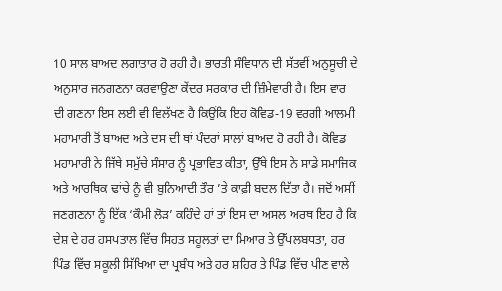10 ਸਾਲ ਬਾਅਦ ਲਗਾਤਾਰ ਹੋ ਰਹੀ ਹੈ। ਭਾਰਤੀ ਸੰਵਿਧਾਨ ਦੀ ਸੱਤਵੀਂ ਅਨੁਸੂਚੀ ਦੇ ਅਨੁਸਾਰ ਜਨਗਣਨਾ ਕਰਵਾਉਣਾ ਕੇਂਦਰ ਸਰਕਾਰ ਦੀ ਜ਼ਿੰਮੇਵਾਰੀ ਹੈ। ਇਸ ਵਾਰ ਦੀ ਗਣਨਾ ਇਸ ਲਈ ਵੀ ਵਿਲੱਖਣ ਹੈ ਕਿਉਂਕਿ ਇਹ ਕੋਵਿਡ-19 ਵਰਗੀ ਆਲਮੀ ਮਹਾਮਾਰੀ ਤੋਂ ਬਾਅਦ ਅਤੇ ਦਸ ਦੀ ਥਾਂ ਪੰਦਰਾਂ ਸਾਲਾਂ ਬਾਅਦ ਹੋ ਰਹੀ ਹੈ। ਕੋਵਿਡ ਮਹਾਮਾਰੀ ਨੇ ਜਿੱਥੇ ਸਮੁੱਚੇ ਸੰਸਾਰ ਨੂੰ ਪ੍ਰਭਾਵਿਤ ਕੀਤਾ, ਉੱਥੇ ਇਸ ਨੇ ਸਾਡੇ ਸਮਾਜਿਕ ਅਤੇ ਆਰਥਿਕ ਢਾਂਚੇ ਨੂੰ ਵੀ ਬੁਨਿਆਦੀ ਤੌਰ ’ਤੇ ਕਾਫ਼ੀ ਬਦਲ ਦਿੱਤਾ ਹੈ। ਜਦੋਂ ਅਸੀਂ ਜਣਗਣਨਾ ਨੂੰ ਇੱਕ ‘ਕੌਮੀ ਲੋੜ’ ਕਹਿੰਦੇ ਹਾਂ ਤਾਂ ਇਸ ਦਾ ਅਸਲ ਅਰਥ ਇਹ ਹੈ ਕਿ ਦੇਸ਼ ਦੇ ਹਰ ਹਸਪਤਾਲ ਵਿੱਚ ਸਿਹਤ ਸਹੂਲਤਾਂ ਦਾ ਮਿਆਰ ਤੇ ਉੱਪਲਬਧਤਾ, ਹਰ ਪਿੰਡ ਵਿੱਚ ਸਕੂਲੀ ਸਿੱਖਿਆ ਦਾ ਪ੍ਰਬੰਧ ਅਤੇ ਹਰ ਸ਼ਹਿਰ ਤੇ ਪਿੰਡ ਵਿੱਚ ਪੀਣ ਵਾਲੇ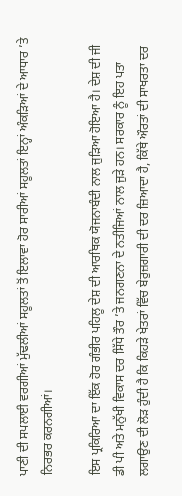ਪਾਣੀ ਦੀ ਸਪਲਾਈ ਵਰਗੀਆਂ ਮੁੱਢਲੀਆਂ ਸਹੂਲਤਾਂ ਤੋਂ ਇਲਾਵਾ ਹੋਰ ਸਾਰੀਆਂ ਸਹੂਲਤਾਂ ਇਨ੍ਹਾਂ ਅੰਕੜਿਆਂ ਦੇ ਆਧਾਰ ’ਤੇ ਨਿਰਭਰ ਕਰਨਗੀਆਂ।

ਇਸ ਪ੍ਰਕਿਰਿਆ ਦਾ ਇੱਕ ਹੋਰ ਗੰਭੀਰ ਪਹਿਲੂ ਦੇਸ਼ ਦੀ ਆਰਥਿਕ ਯੋਜਨਾਬੰਦੀ ਨਾਲ ਜੁੜਿਆ ਹੋਇਆ ਹੈ। ਦੇਸ਼ ਦੀ ਜੀ ਡੀ ਪੀ ਅਤੇ ਮਨੁੱਖੀ ਵਿਕਾਸ ਦਰ ਸਿੱਧੇ ਤੌਰ ’ਤੇ ਜਨਗਣਨਾ ਦੇ ਨਤੀਜਿਆਂ ਨਾਲ ਜੁੜੇ ਹਨ। ਸਰਕਾਰ ਨੂੰ ਇਹ ਪਤਾ ਲਗਾਉਣ ਦੀ ਲੋੜ ਹੁੰਦੀ ਹੈ ਕਿ ਕਿਹੜੇ ਖੇਤਰਾਂ ਵਿੱਚ ਬੇਰੁਜ਼ਗਾਰੀ ਦੀ ਦਰ ਜ਼ਿਆਦਾ ਹੈ, ਕਿੱਥੇ ਔਰਤਾਂ ਦੀ ਸਾਖਰਤਾ ਦਰ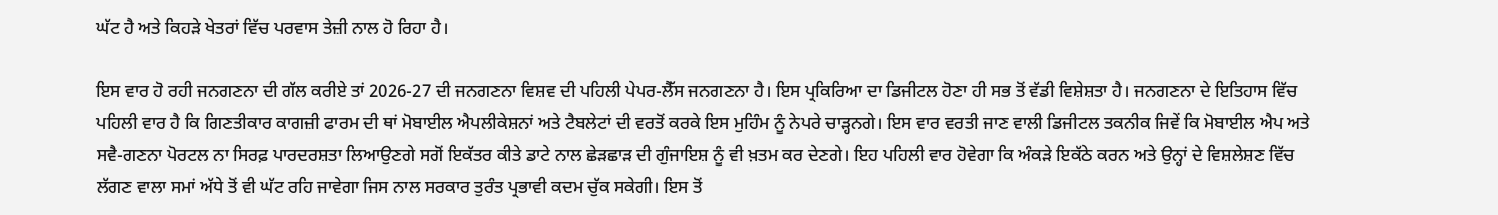ਘੱਟ ਹੈ ਅਤੇ ਕਿਹੜੇ ਖੇਤਰਾਂ ਵਿੱਚ ਪਰਵਾਸ ਤੇਜ਼ੀ ਨਾਲ ਹੋ ਰਿਹਾ ਹੈ।

ਇਸ ਵਾਰ ਹੋ ਰਹੀ ਜਨਗਣਨਾ ਦੀ ਗੱਲ ਕਰੀਏ ਤਾਂ 2026-27 ਦੀ ਜਨਗਣਨਾ ਵਿਸ਼ਵ ਦੀ ਪਹਿਲੀ ਪੇਪਰ-ਲੈੱਸ ਜਨਗਣਨਾ ਹੈ। ਇਸ ਪ੍ਰਕਿਰਿਆ ਦਾ ਡਿਜੀਟਲ ਹੋਣਾ ਹੀ ਸਭ ਤੋਂ ਵੱਡੀ ਵਿਸ਼ੇਸ਼ਤਾ ਹੈ। ਜਨਗਣਨਾ ਦੇ ਇਤਿਹਾਸ ਵਿੱਚ ਪਹਿਲੀ ਵਾਰ ਹੈ ਕਿ ਗਿਣਤੀਕਾਰ ਕਾਗਜ਼ੀ ਫਾਰਮ ਦੀ ਥਾਂ ਮੋਬਾਈਲ ਐਪਲੀਕੇਸ਼ਨਾਂ ਅਤੇ ਟੈਬਲੇਟਾਂ ਦੀ ਵਰਤੋਂ ਕਰਕੇ ਇਸ ਮੁਹਿੰਮ ਨੂੰ ਨੇਪਰੇ ਚਾੜ੍ਹਨਗੇ। ਇਸ ਵਾਰ ਵਰਤੀ ਜਾਣ ਵਾਲੀ ਡਿਜੀਟਲ ਤਕਨੀਕ ਜਿਵੇਂ ਕਿ ਮੋਬਾਈਲ ਐਪ ਅਤੇ ਸਵੈ-ਗਣਨਾ ਪੋਰਟਲ ਨਾ ਸਿਰਫ਼ ਪਾਰਦਰਸ਼ਤਾ ਲਿਆਉਣਗੇ ਸਗੋਂ ਇਕੱਤਰ ਕੀਤੇ ਡਾਟੇ ਨਾਲ ਛੇੜਛਾੜ ਦੀ ਗੁੰਜਾਇਸ਼ ਨੂੰ ਵੀ ਖ਼ਤਮ ਕਰ ਦੇਣਗੇ। ਇਹ ਪਹਿਲੀ ਵਾਰ ਹੋਵੇਗਾ ਕਿ ਅੰਕੜੇ ਇਕੱਠੇ ਕਰਨ ਅਤੇ ਉਨ੍ਹਾਂ ਦੇ ਵਿਸ਼ਲੇਸ਼ਣ ਵਿੱਚ ਲੱਗਣ ਵਾਲਾ ਸਮਾਂ ਅੱਧੇ ਤੋਂ ਵੀ ਘੱਟ ਰਹਿ ਜਾਵੇਗਾ ਜਿਸ ਨਾਲ ਸਰਕਾਰ ਤੁਰੰਤ ਪ੍ਰਭਾਵੀ ਕਦਮ ਚੁੱਕ ਸਕੇਗੀ। ਇਸ ਤੋਂ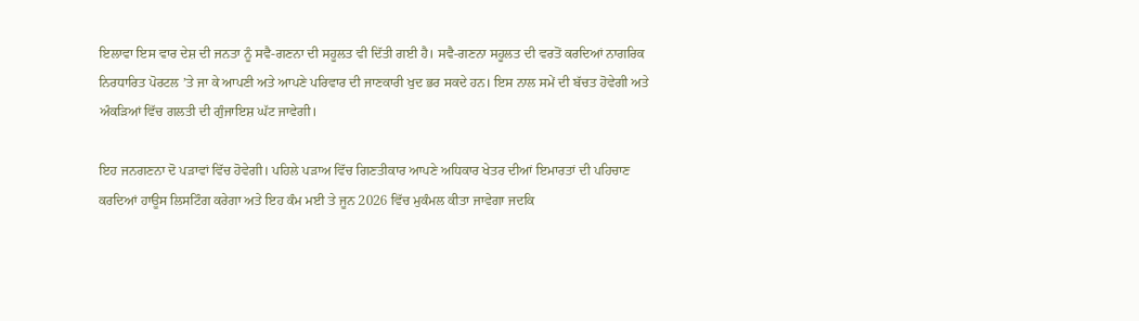ਇਲਾਵਾ ਇਸ ਵਾਰ ਦੇਸ਼ ਦੀ ਜਨਤਾ ਨੂੰ ਸਵੈ-ਗਣਨਾ ਦੀ ਸਹੂਲਤ ਵੀ ਦਿੱਤੀ ਗਈ ਹੈ। ਸਵੈ-ਗਣਨਾ ਸਹੂਲਤ ਦੀ ਵਰਤੋਂ ਕਰਦਿਆਂ ਨਾਗਰਿਕ ਨਿਰਧਾਰਿਤ ਪੋਰਟਲ ’ਤੇ ਜਾ ਕੇ ਆਪਣੀ ਅਤੇ ਆਪਣੇ ਪਰਿਵਾਰ ਦੀ ਜਾਣਕਾਰੀ ਖੁਦ ਭਰ ਸਕਦੇ ਹਨ। ਇਸ ਨਾਲ ਸਮੇਂ ਦੀ ਬੱਚਤ ਹੋਵੇਗੀ ਅਤੇ ਅੰਕੜਿਆਂ ਵਿੱਚ ਗਲਤੀ ਦੀ ਗੁੰਜਾਇਸ਼ ਘੱਟ ਜਾਵੇਗੀ।

ਇਹ ਜਨਗਣਨਾ ਦੋ ਪੜਾਵਾਂ ਵਿੱਚ ਹੋਵੇਗੀ। ਪਹਿਲੇ ਪੜਾਅ ਵਿੱਚ ਗਿਣਤੀਕਾਰ ਆਪਣੇ ਅਧਿਕਾਰ ਖੇਤਰ ਦੀਆਂ ਇਮਾਰਤਾਂ ਦੀ ਪਹਿਚਾਣ ਕਰਦਿਆਂ ਹਾਊਸ ਲਿਸਟਿੰਗ ਕਰੇਗਾ ਅਤੇ ਇਹ ਕੰਮ ਮਈ ਤੇ ਜੂਨ 2026 ਵਿੱਚ ਮੁਕੰਮਲ ਕੀਤਾ ਜਾਵੇਗਾ ਜਦਕਿ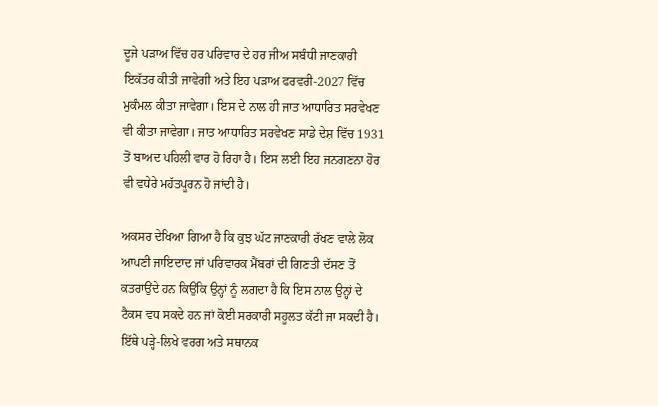ਦੂਜੇ ਪੜਾਅ ਵਿੱਚ ਹਰ ਪਰਿਵਾਰ ਦੇ ਹਰ ਜੀਅ ਸਬੰਧੀ ਜਾਣਕਾਰੀ ਇਕੱਤਰ ਕੀਤੀ ਜਾਵੇਗੀ ਅਤੇ ਇਹ ਪੜਾਅ ਫਰਵਰੀ-2027 ਵਿੱਚ ਮੁਕੰਮਲ ਕੀਤਾ ਜਾਵੇਗਾ। ਇਸ ਦੇ ਨਾਲ ਹੀ ਜਾਤ ਆਧਾਰਿਤ ਸਰਵੇਖਣ ਵੀ ਕੀਤਾ ਜਾਵੇਗਾ। ਜਾਤ ਆਧਾਰਿਤ ਸਰਵੇਖਣ ਸਾਡੇ ਦੇਸ਼ ਵਿੱਚ 1931 ਤੋਂ ਬਾਅਦ ਪਹਿਲੀ ਵਾਰ ਹੋ ਰਿਹਾ ਹੈ। ਇਸ ਲਈ ਇਹ ਜਨਗਣਨਾ ਹੋਰ ਵੀ ਵਧੇਰੇ ਮਹੱਤਪੂਰਨ ਹੋ ਜਾਂਦੀ ਹੈ।

ਅਕਸਰ ਦੇਖਿਆ ਗਿਆ ਹੈ ਕਿ ਕੁਝ ਘੱਟ ਜਾਣਕਾਰੀ ਰੱਖਣ ਵਾਲੇ ਲੋਕ ਆਪਣੀ ਜਾਇਦਾਦ ਜਾਂ ਪਰਿਵਾਰਕ ਮੈਂਬਰਾਂ ਦੀ ਗਿਣਤੀ ਦੱਸਣ ਤੋਂ ਕਤਰਾਉਂਦੇ ਹਨ ਕਿਉਂਕਿ ਉਨ੍ਹਾਂ ਨੂੰ ਲਗਦਾ ਹੈ ਕਿ ਇਸ ਨਾਲ ਉਨ੍ਹਾਂ ਦੇ ਟੈਕਸ ਵਧ ਸਕਦੇ ਹਨ ਜਾਂ ਕੋਈ ਸਰਕਾਰੀ ਸਹੂਲਤ ਕੱਟੀ ਜਾ ਸਕਦੀ ਹੈ। ਇੱਥੇ ਪੜ੍ਹੇ-ਲਿਖੇ ਵਰਗ ਅਤੇ ਸਥਾਨਕ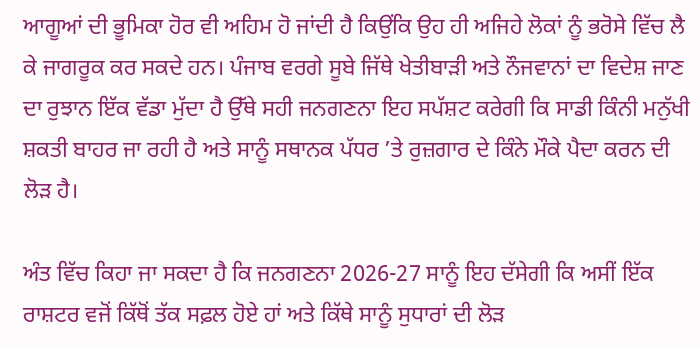ਆਗੂਆਂ ਦੀ ਭੂਮਿਕਾ ਹੋਰ ਵੀ ਅਹਿਮ ਹੋ ਜਾਂਦੀ ਹੈ ਕਿਉਂਕਿ ਉਹ ਹੀ ਅਜਿਹੇ ਲੋਕਾਂ ਨੂੰ ਭਰੋਸੇ ਵਿੱਚ ਲੈ ਕੇ ਜਾਗਰੂਕ ਕਰ ਸਕਦੇ ਹਨ। ਪੰਜਾਬ ਵਰਗੇ ਸੂਬੇ ਜਿੱਥੇ ਖੇਤੀਬਾੜੀ ਅਤੇ ਨੌਜਵਾਨਾਂ ਦਾ ਵਿਦੇਸ਼ ਜਾਣ ਦਾ ਰੁਝਾਨ ਇੱਕ ਵੱਡਾ ਮੁੱਦਾ ਹੈ ਉੱਥੇ ਸਹੀ ਜਨਗਣਨਾ ਇਹ ਸਪੱਸ਼ਟ ਕਰੇਗੀ ਕਿ ਸਾਡੀ ਕਿੰਨੀ ਮਨੁੱਖੀ ਸ਼ਕਤੀ ਬਾਹਰ ਜਾ ਰਹੀ ਹੈ ਅਤੇ ਸਾਨੂੰ ਸਥਾਨਕ ਪੱਧਰ ’ਤੇ ਰੁਜ਼ਗਾਰ ਦੇ ਕਿੰਨੇ ਮੌਕੇ ਪੈਦਾ ਕਰਨ ਦੀ ਲੋੜ ਹੈ।

ਅੰਤ ਵਿੱਚ ਕਿਹਾ ਜਾ ਸਕਦਾ ਹੈ ਕਿ ਜਨਗਣਨਾ 2026-27 ਸਾਨੂੰ ਇਹ ਦੱਸੇਗੀ ਕਿ ਅਸੀਂ ਇੱਕ ਰਾਸ਼ਟਰ ਵਜੋਂ ਕਿੱਥੋਂ ਤੱਕ ਸਫ਼ਲ ਹੋਏ ਹਾਂ ਅਤੇ ਕਿੱਥੇ ਸਾਨੂੰ ਸੁਧਾਰਾਂ ਦੀ ਲੋੜ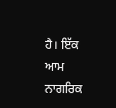ਹੈ। ਇੱਕ ਆਮ ਨਾਗਰਿਕ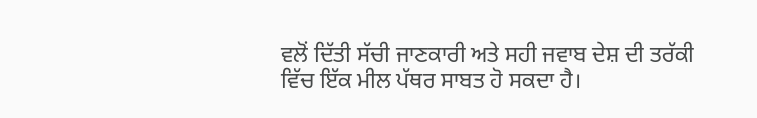ਵਲੋਂ ਦਿੱਤੀ ਸੱਚੀ ਜਾਣਕਾਰੀ ਅਤੇ ਸਹੀ ਜਵਾਬ ਦੇਸ਼ ਦੀ ਤਰੱਕੀ ਵਿੱਚ ਇੱਕ ਮੀਲ ਪੱਥਰ ਸਾਬਤ ਹੋ ਸਕਦਾ ਹੈ।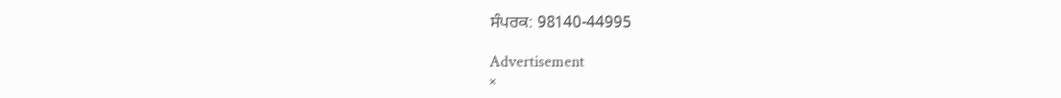ਸੰਪਰਕ: 98140-44995

Advertisement
×